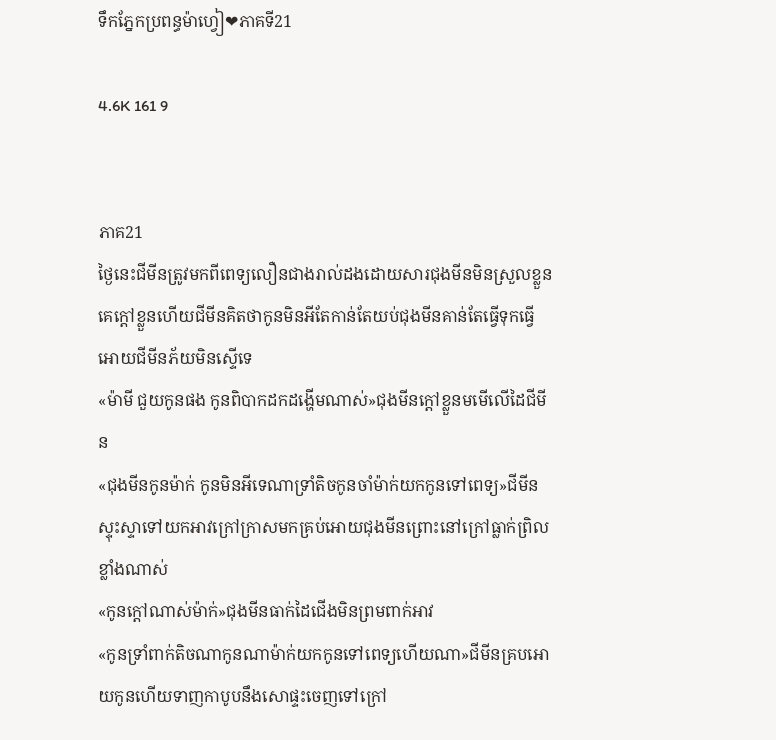ទឹកភ្នែកប្រពន្ធម៉ាហ្វៀ❤ភាគទី21

4.6K 161 9


ភាគ21
ថ្ងៃនេះជីមីនត្រូវមកពីពេទ្យលឿនជាងរាល់ដងដោយសារជុងមីនមិនស្រួលខ្លួន គេក្ដៅខ្លួនហើយជីមីនគិតថាកូនមិនអីតែកាន់តែយប់ជុងមីនគាន់តែធ្វើទុកធ្វើអោយជីមីនភ័យមិនស្ទើទេ
«ម៉ាមី ជួយកូនផង កូនពិបាកដកដង្ហើមណាស់»ជុងមីនក្ដៅខ្លួនមមើលើដៃជីមីន
«ជុងមីនកូនម៉ាក់ កូនមិនអីទេណាទ្រាំតិចកូនចាំម៉ាក់យកកូនទៅពេទ្យ»ជីមីនស្ទុះស្ទាទៅយកអាវក្រៅក្រាសមកគ្រប់អោយជុងមីនព្រោះនៅក្រៅធ្លាក់ព្រិលខ្លាំងណាស់
«កូនក្ដៅណាស់ម៉ាក់»ជុងមីនធាក់ដៃជើងមិនព្រមពាក់អាវ
«កូនទ្រាំពាក់តិចណាកូនណាម៉ាក់យកកូនទៅពេទ្យហើយណា»ជីមីនគ្របអោយកូនហើយទាញកាបូបនឹងសោផ្ទះចេញទៅក្រៅ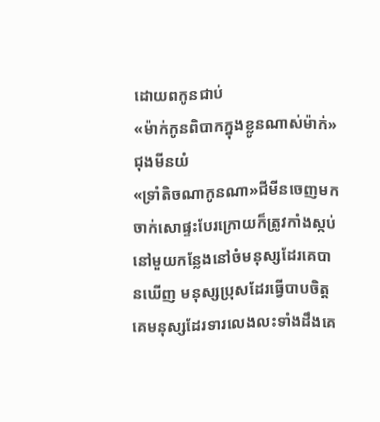ដោយពកូនជាប់
«ម៉ាក់កូនពិបាកក្នុងខ្លូនណាស់ម៉ាក់»ជុងមីនយំ
«ទ្រាំតិចណាកូនណា»ជីមីនចេញមកចាក់សោផ្ទះបែរក្រោយក៏ត្រូវកាំងស្កប់នៅមួយកន្លែងនៅចំមនុស្សដែរគេបានឃើញ មនុស្សប្រុសដែរធ្វើបាបចិត្តគេមនុស្សដែរទារលេងលះទាំងដឹងគេ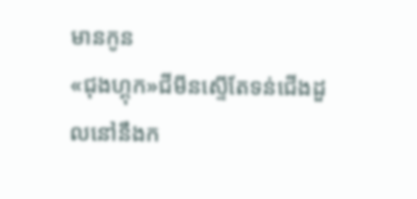មានកូន
«ជុងហ្គុក»ជីមីនស្ទើតែទន់ជើងដួលនៅនឹងក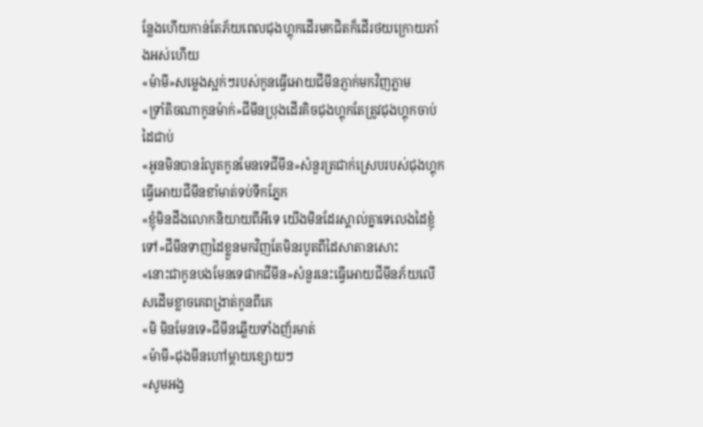ន្លែងហើយកាន់តែភ័យពេលជុងហ្គុកដើរមកជិតក៏ដើរថយក្រោយភាំងអស់ហើយ
«ម៉ាមី»សម្លេងស្អក់ៗរបស់កូនធ្វើអោយជីមីនភ្ញាក់មកវិញភ្លាម
«ទ្រាំតិចណាកូនម៉ាក់»ជីមីនប្រុងដើរគិចជុងហ្គុកតែត្រូវជុងហ្គុកចាប់ដៃជាប់
«អូនមិនបានរំលូតកូនមែនទេជីមីន»សំនួរត្រជាក់ស្រេបរបស់ជុងហ្គុកធ្វើអោយជីមីនខាំមាត់ទប់ទឹកភ្នែក
«ខ្ញុំមិនដឹងលោកនិយាយពីអីទេ យើងមិនដែរស្គាល់គ្នាទេលេងដៃខ្ញុំទៅ»ជីមីនទាញដៃខ្លួនមកវិញតែមិនរបូតពីដៃសាតានសោះ
«នោះជាកូនបងមែនទេផាកជីមីន»សំនួរនេះធ្វើអោយជីមីនភ័យលើសដើមខ្លាចគេពង្រាត់កូនពីគេ
«មិ មិនមែនទេ»ជីមីនឆ្លើយទាំងញ័រមាត់
«ម៉ាមី»ជុងមីនហៅម្ដាយខ្សោយៗ
«សូមអង្វ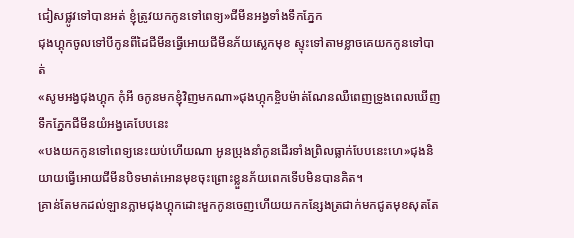ជៀសផ្លូវទៅបានអត់ ខ្ញុំត្រូវយកកូនទៅពេទ្យ»ជីមីនអង្វទាំងទឹកភ្នែក
ជុងហ្គុកចូលទៅបីកូនពីដៃជីមីនធ្វើអោយជីមីនភ័យស្លេកមុខ ស្ទុះទៅតាមខ្លាចគេយកកូនទៅបាត់
«សូមអង្វជុងហ្គុក កុំអី ឲកូនមកខ្ញុំវិញមកណា»ជុងហ្កុកខ្ចិបម៉ាត់ណែនឈឺពេញទ្រូងពេលឃើញទឹកភ្នែកជីមីនយំអង្វគេបែបនេះ
«បងយកកូនទៅពេទ្យនេះយប់ហើយណា អូនប្រុងនាំកូនដើរទាំងព្រិលធ្លាក់បែបនេះហេ»ជុងនិយាយធ្វើអោយជីមីនបិទមាត់អោនមុខចុះព្រោះខ្លួនភ័យពេកទើបមិនបានគិត។
គ្រាន់តែមកដល់ឡានភ្លាមជុងហ្គុកដោះមួកកូនចេញហើយយកកន្សែងត្រជាក់មកជូតមុខសុតតែ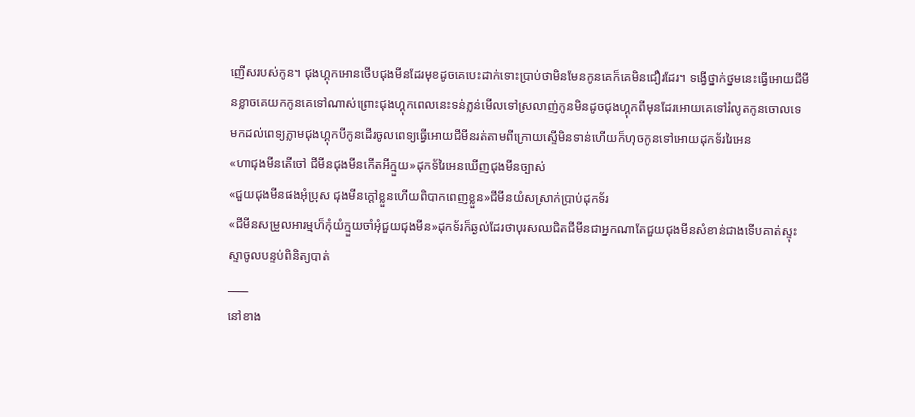ញើសរបស់កូន។ ជុងហ្គុកអោនថើបជុងមីនដែរមុខដូចគេបេះដាក់ទោះប្រាប់ថាមិនមែនកូនគេក៏គេមិនជឿរដែរ។ ទង្វើថ្នាក់ថ្នមនេះធ្វើអោយជីមីនខ្លាចគេយកកូនគេទៅណាស់ព្រោះជុងហ្គុកពេលនេះទន់ភ្លន់មើលទៅស្រលាញ់កូនមិនដូចជុងហ្គុកពីមុនដែរអោយគេទៅរំលូតកូនចោលទេ
មកដល់ពេទ្យភ្លាមជុងហ្គុកបីកូនដើរចូលពេទ្យធ្វើអោយជីមីនរត់តាមពីក្រោយស្ទើមិនទាន់ហើយក៏ហុចកូនទៅអោយដុកទ័ររៃអេន
«ហាជុងមីនតើចៅ ជីមីនជុងមីនកើតអីក្មួយ»ដុកទ័រៃអេនឃើញជុងមីនច្បាស់
«ជួយជុងមីនផងអុំប្រុស ជុងមីនក្ដៅខ្លួនហើយពិបាកពេញខ្លួន»ជីមីនយំសស្រាក់ប្រាប់ដុកទ័រ
«ជីមីនសម្រួលអារម្មហ៏កុំយំក្មួយចាំអុំជួយជុងមីន»ដុកទ័រក៏ឆ្ងល់ដែរថាបុរសឈជិតជីមីនជាអ្នកណាតែជួយជុងមីនសំខាន់ជាងទើបគាត់ស្ទុះស្ទាចូលបន្ទប់ពិនិត្យបាត់
____
នៅខាង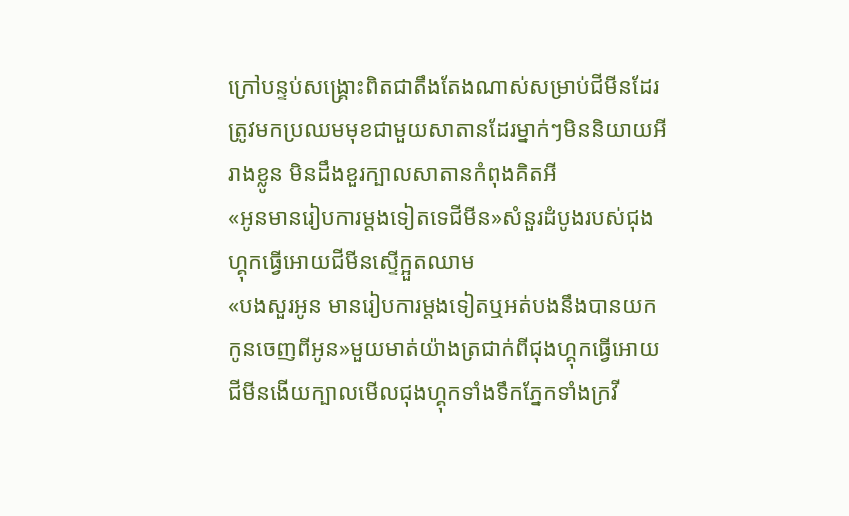ក្រៅបន្ទប់សង្គ្រោះពិតជាតឹងតែងណាស់សម្រាប់ជីមីនដែរត្រូវមកប្រឈមមុខជាមួយសាតានដែរម្នាក់ៗមិននិយាយអីរាងខ្លូន មិនដឹងខួរក្បាលសាតានកំពុងគិតអី
«អូនមានរៀបការម្ដងទៀតទេជីមីន»សំនួរដំបូងរបស់ជុងហ្គុកធ្វើអោយជីមីនស្ទើក្អួតឈាម
«បងសួរអូន មានរៀបការម្ដងទៀតឬអត់បងនឹងបានយកកូនចេញពីអូន»មួយមាត់យ៉ាងត្រជាក់ពីជុងហ្គុកធ្វើអោយជីមីនងើយក្បាលមើលជុងហ្គុកទាំងទឹកភ្នែកទាំងក្រវី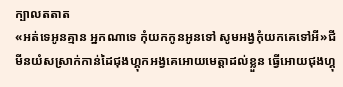ក្បាលតតាត
«អត់ទេអូនគ្មាន អ្នកណាទេ កុំយកកូនអូនទៅ សូមអង្វកុំយកគេទៅអី»ជីមីនយំសស្រាក់កាន់ដៃជុងហ្គុកអង្វគេអោយមេត្តាដល់ខ្លួន ធ្វើអោយជុងហ្គុ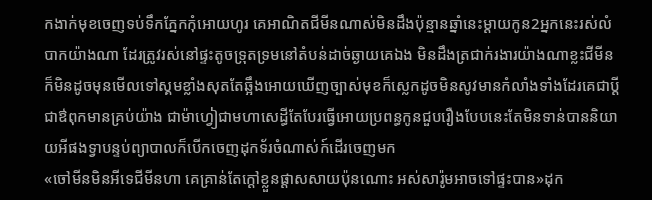កងាក់មុខចេញទប់ទឹកភ្នែកកុំអោយហូរ គេអាណិតជីមីនណាស់មិនដឹងប៉ុន្មានឆ្នាំនេះម្ដាយកូន2អ្នកនេះរស់លំបាកយ៉ាងណា ដែរត្រូវរស់នៅផ្ទះតូចទ្រុតទ្រមនៅតំបន់ដាច់ឆ្ងាយគេឯង មិនដឹងត្រជាក់រងារយ៉ាងណាខ្លះជីមីនក៏មិនដូចមុនមើលទៅស្គមខ្លាំងសុតតែឆ្អឹងអោយឃើញច្បាស់មុខក៏ស្លេកដូចមិនសូវមានកំលាំងទាំងដែរគេជាប្ដីជាឳពុកមានគ្រប់យ៉ាង ជាម៉ាហ្វៀជាមហាសេដ្ធីតែបែរធ្វើអោយប្រពន្ធកូនជួបរឿងបែបនេះតែមិនទាន់បាននិយាយអីផងទ្វាបន្ទប់ព្យាបាលក៏បើកចេញដុកទ័រចំណាស់ក៍ដើរចេញមក
«ចៅមីនមិនអីទេជីមីនហា គេគ្រាន់តែក្ដៅខ្លួនផ្ដាសសាយប៉ុនណោះ អស់សារ៉ូមអាចទៅផ្ទះបាន»ដុក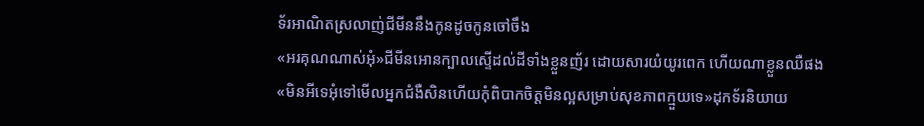ទ័រអាណិតស្រលាញ់ជីមីននឹងកូនដូចកូនចៅចឹង
«អរគុណណាស់អុំ»ជីមីនអោនក្បាលស្ទើដល់ដីទាំងខ្លួនញ័រ ដោយសារយំយូរពេក ហើយណាខ្លួនឈឺផង
«មិនអីទេអុំទៅមើលអ្នកជំងឺសិនហើយកុំពិបាកចិត្តមិនល្អសម្រាប់សុខភាពក្មួយទេ»ដុកទ័រនិយាយ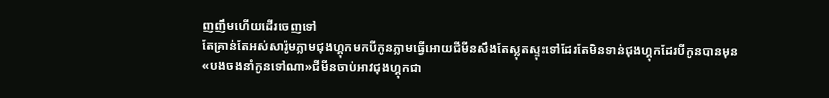ញញឹមហើយដើរចេញទៅ
តែគ្រាន់តែអស់សារ៉ូមភ្លាមជុងហ្គុកមកបីកូនភ្លាមធ្វើអោយជីមីនសឹងតែស្លុតស្ទុះទៅដែរតែមិនទាន់ជុងហ្គុកដែរបីកូនបានមុន
«បងចងនាំកូនទៅណា»ជីមីនចាប់អាវជុងហ្គុកជា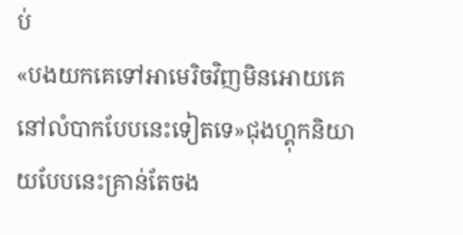ប់
«បងយកគេទៅអាមេរិចវិញមិនអោយគេនៅលំបាកបែបនេះទៀតទេ»ជុងហ្គុកនិយាយបែបនេះគ្រាន់តែចង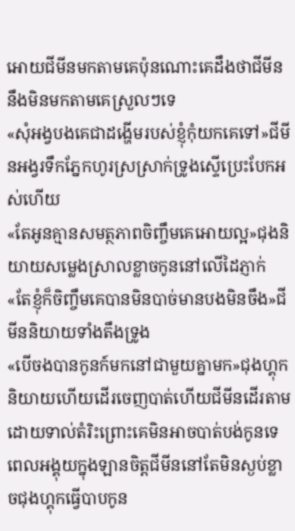អោយជីមីនមកតាមគេប៉ុនណោះគេដឹងថាជីមីននឹងមិនមកតាមគេស្រួលៗទេ
«សុំអង្វបងគេជាដង្ហើមរបស់ខ្ញុំកុំយកគេទៅ»ជីមីនអង្វរទឹកភ្នែកហូរស្រស្រាក់ទ្រូងស្ទើប្រេះបែកអស់ហើយ
«តែអូនគ្មានសមត្ថភាពចិញ្ចឹមគេអោយល្អ»ជុងនិយាយសម្លេងស្រាលខ្លាចកូននៅលើដៃភ្ញាក់
«តែខ្ញុំក៏ចិញ្ចឹមគេបានមិនបាច់មានបងមិនចឹង»ជីមីននិយាយទាំងតឹងទ្រូង
«បើចងបានកូនក៍មកនៅជាមួយគ្នាមក»ជុងហ្គុកនិយាយហើយដើរចេញបាត់ហើយជីមីនដើរតាមដោយទាល់តំរិះព្រោះគេមិនអាចបាត់បង់កូនទេ
ពេលអង្គុយក្នុងឡានចិត្តជីមីននៅតែមិនស្ងប់ខ្លាចជុងហ្គុកធ្វើបាបកូន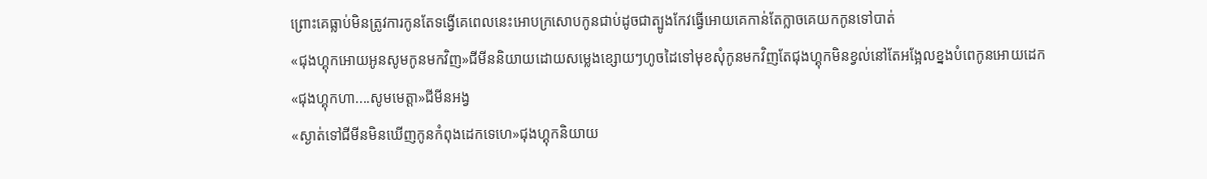ព្រោះគេធ្លាប់មិនត្រូវការកូនតែទង្វើគេពេលនេះអោបក្រសោបកូនជាប់ដូចជាត្បូងកែវធ្វើអោយគេកាន់តែក្លាចគេយកកូនទៅបាត់
«ជុងហ្គុកអោយអូនសូមកូនមកវិញ»ជីមីននិយាយដោយសម្លេងខ្សោយៗហូចដៃទៅមុខសុំកូនមកវិញតែជុងហ្គុកមិនខ្វល់នៅតែអង្អែលខ្នងបំពេកូនអោយដេក
«ជុងហ្គុកហា....សូមមេត្តា»ជីមីនអង្វ
«ស្ងាត់ទៅជីមីនមិនឃើញកូនកំពុងដេកទេហេ»ជុងហ្គុកនិយាយ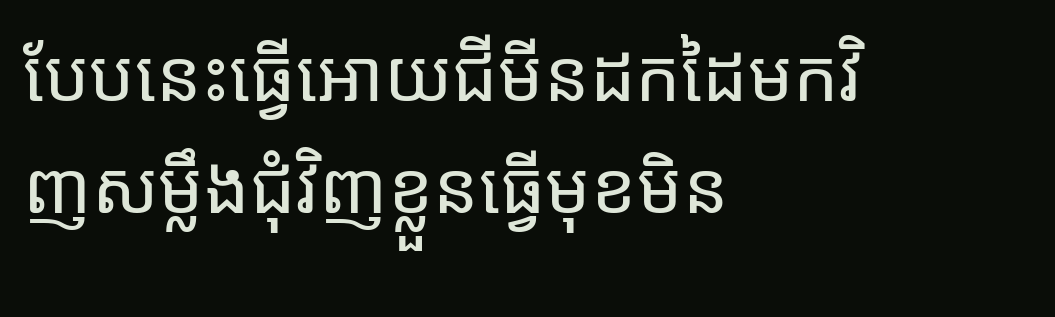បែបនេះធ្វើអោយជីមីនដកដៃមកវិញសម្លឹងជុំវិញខ្លួនធ្វើមុខមិន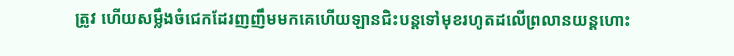ត្រូវ ហើយសម្លឹងចំជេកដែរញញឹមមកគេហើយឡានជិះបន្តទៅមុខរហូតដលើព្រលានយន្តហោះ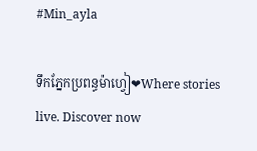#Min_ayla

ទឹកភ្នែកប្រពន្ធម៉ាហ្វៀ❤Where stories live. Discover now